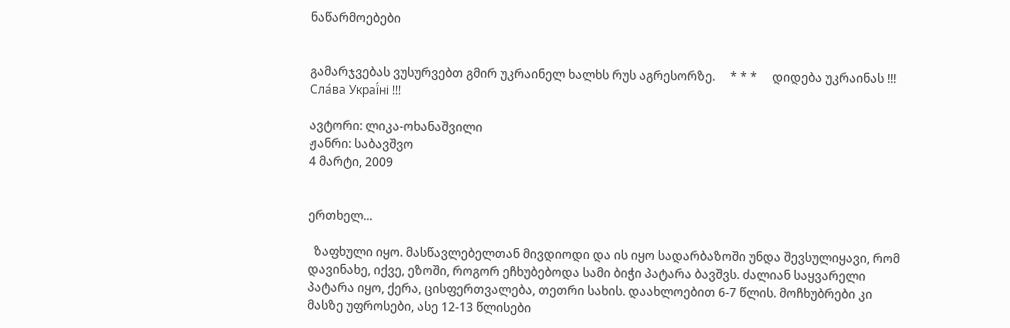ნაწარმოებები


გამარჯვებას ვუსურვებთ გმირ უკრაინელ ხალხს რუს აგრესორზე.     * * *     დიდება უკრაინას !!! Сла́ва Украї́ні !!!

ავტორი: ლიკა-ოხანაშვილი
ჟანრი: საბავშვო
4 მარტი, 2009


ერთხელ...

  ზაფხული იყო. მასწავლებელთან მივდიოდი და ის იყო სადარბაზოში უნდა შევსულიყავი, რომ დავინახე, იქვე, ეზოში, როგორ ეჩხუბებოდა სამი ბიჭი პატარა ბავშვს. ძალიან საყვარელი პატარა იყო, ქერა, ცისფერთვალება, თეთრი სახის. დაახლოებით 6-7 წლის. მოჩხუბრები კი მასზე უფროსები, ასე 12-13 წლისები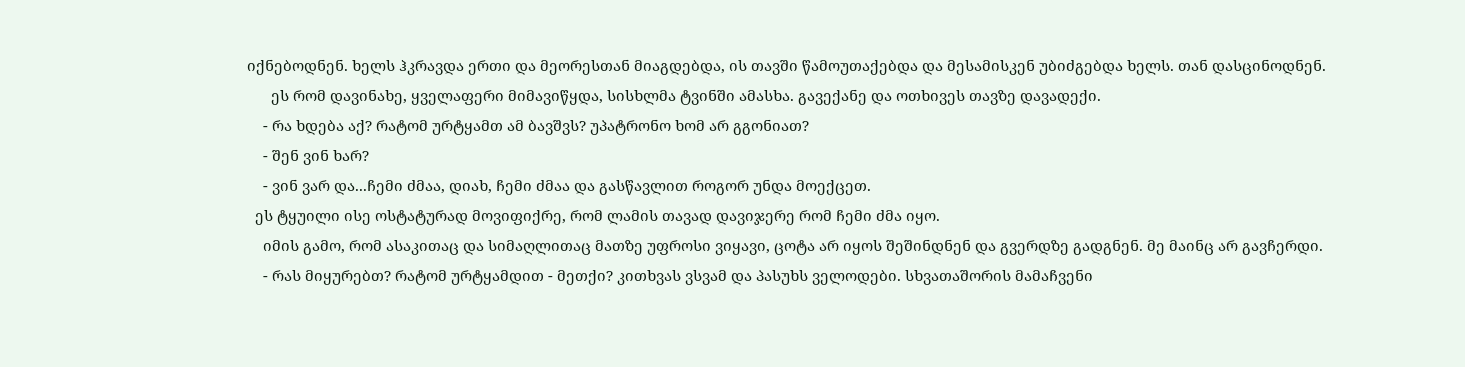იქნებოდნენ. ხელს ჰკრავდა ერთი და მეორესთან მიაგდებდა, ის თავში წამოუთაქებდა და მესამისკენ უბიძგებდა ხელს. თან დასცინოდნენ.
      ეს რომ დავინახე, ყველაფერი მიმავიწყდა, სისხლმა ტვინში ამასხა. გავექანე და ოთხივეს თავზე დავადექი.
    - რა ხდება აქ? რატომ ურტყამთ ამ ბავშვს? უპატრონო ხომ არ გგონიათ?
    - შენ ვინ ხარ?
    - ვინ ვარ და...ჩემი ძმაა, დიახ, ჩემი ძმაა და გასწავლით როგორ უნდა მოექცეთ.
  ეს ტყუილი ისე ოსტატურად მოვიფიქრე, რომ ლამის თავად დავიჯერე რომ ჩემი ძმა იყო.
    იმის გამო, რომ ასაკითაც და სიმაღლითაც მათზე უფროსი ვიყავი, ცოტა არ იყოს შეშინდნენ და გვერდზე გადგნენ. მე მაინც არ გავჩერდი.
    - რას მიყურებთ? რატომ ურტყამდით - მეთქი? კითხვას ვსვამ და პასუხს ველოდები. სხვათაშორის მამაჩვენი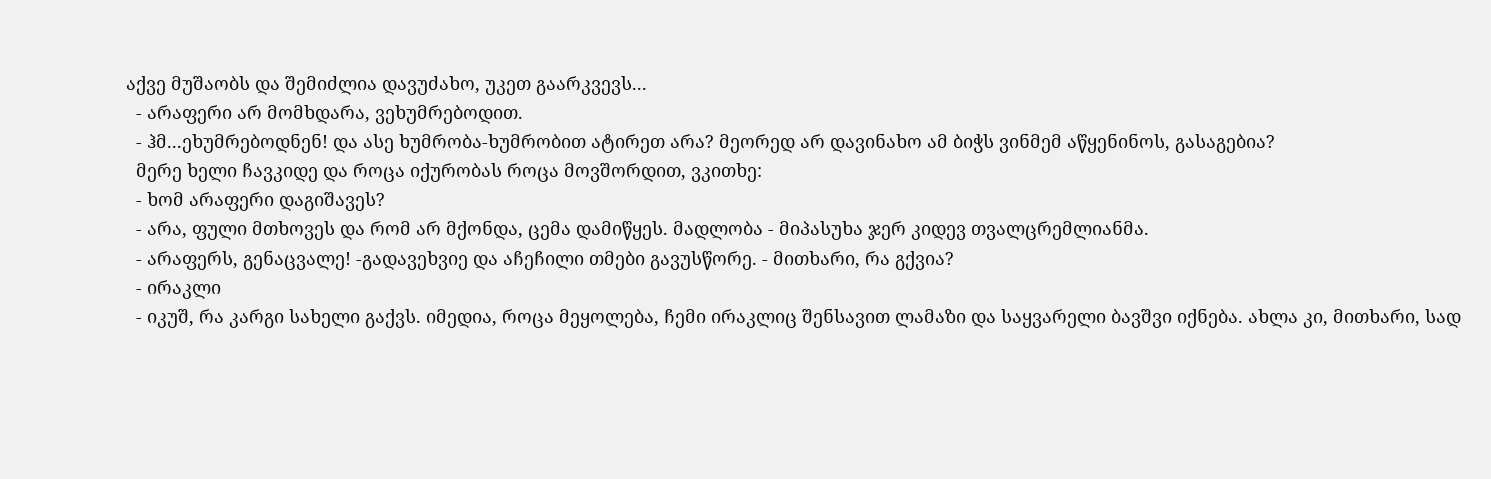აქვე მუშაობს და შემიძლია დავუძახო, უკეთ გაარკვევს...
  - არაფერი არ მომხდარა, ვეხუმრებოდით.
  - ჰმ...ეხუმრებოდნენ! და ასე ხუმრობა-ხუმრობით ატირეთ არა? მეორედ არ დავინახო ამ ბიჭს ვინმემ აწყენინოს, გასაგებია?
  მერე ხელი ჩავკიდე და როცა იქურობას როცა მოვშორდით, ვკითხე:
  - ხომ არაფერი დაგიშავეს?
  - არა, ფული მთხოვეს და რომ არ მქონდა, ცემა დამიწყეს. მადლობა - მიპასუხა ჯერ კიდევ თვალცრემლიანმა.
  - არაფერს, გენაცვალე! -გადავეხვიე და აჩეჩილი თმები გავუსწორე. - მითხარი, რა გქვია?
  - ირაკლი
  - იკუშ, რა კარგი სახელი გაქვს. იმედია, როცა მეყოლება, ჩემი ირაკლიც შენსავით ლამაზი და საყვარელი ბავშვი იქნება. ახლა კი, მითხარი, სად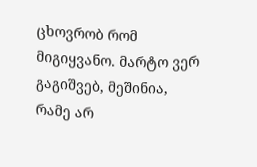ცხოვრობ რომ მიგიყვანო. მარტო ვერ გაგიშვებ, მეშინია, რამე არ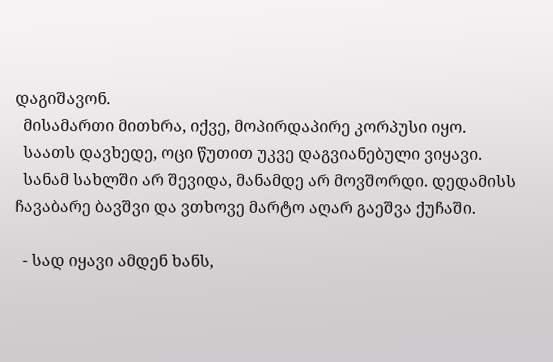დაგიშავონ.
  მისამართი მითხრა, იქვე, მოპირდაპირე კორპუსი იყო.
  საათს დავხედე, ოცი წუთით უკვე დაგვიანებული ვიყავი.
  სანამ სახლში არ შევიდა, მანამდე არ მოვშორდი. დედამისს ჩავაბარე ბავშვი და ვთხოვე მარტო აღარ გაეშვა ქუჩაში.

  - სად იყავი ამდენ ხანს,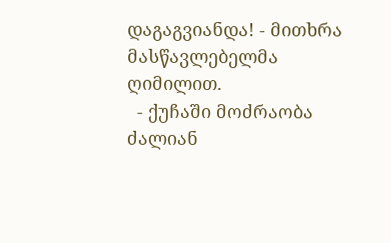დაგაგვიანდა! - მითხრა მასწავლებელმა ღიმილით.
  - ქუჩაში მოძრაობა  ძალიან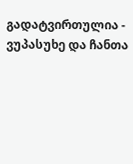გადატვირთულია - ვუპასუხე და ჩანთა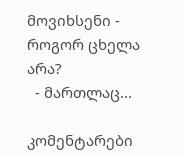მოვიხსენი - როგორ ცხელა არა?
  - მართლაც...

კომენტარები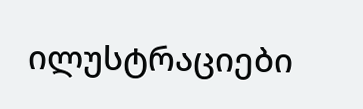ილუსტრაციები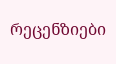რეცენზიები